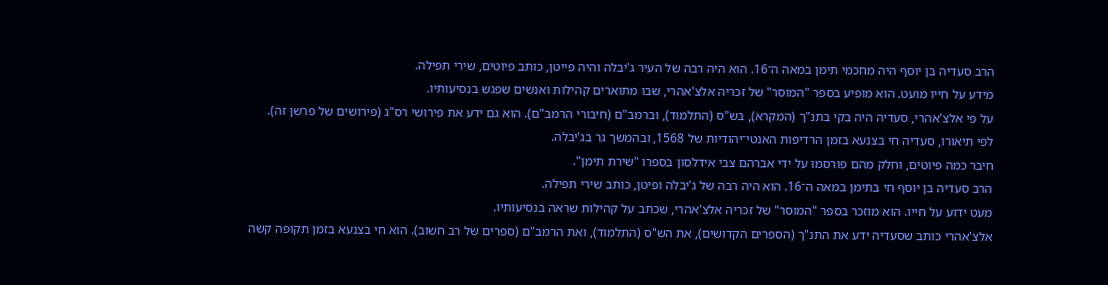הרב סעדיה בן יוסף היה מחכמי תימן במאה ה־16. הוא היה רבה של העיר ג'יבלה והיה פייטן, כותב פיוטים, שירי תפילה.
מידע על חייו מועט. הוא מופיע בספר "המוסר" של זכריה אלצ'אהרי, שבו מתוארים קהילות ואנשים שפגש בנסיעותיו.
על פי אלצ'אהרי, סעדיה היה בקי בתנ"ך (המקרא), בש"ס (התלמוד), וברמב"ם (חיבורי הרמב"ם). הוא גם ידע את פירושי רס"ג (פירושים של פרשן זה). לפי תיאורו, סעדיה חי בצנעא בזמן הרדיפות האנטי־יהודיות של 1568, ובהמשך גר בג'יבלה.
חיבר כמה פיוטים, וחלק מהם פורסמו על ידי אברהם צבי אידלסון בספרו "שירת תימן".
הרב סעדיה בן יוסף חי בתימן במאה ה־16. הוא היה רבה של ג'יבלה ופיּטן, כותב שירי תפילה.
מעט ידוע על חייו. הוא מוזכר בספר "המוסר" של זכריה אלצ'אהרי, שכתב על קהילות שראה בנסיעותיו.
אלצ'אהרי כותב שסעדיה ידע את התנ"ך (הספרים הקדושים), את הש"ס (התלמוד), ואת הרמב"ם (ספרים של רב חשוב). הוא חי בצנעא בזמן תקופה קשה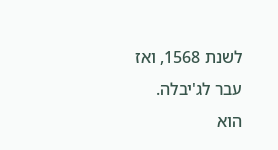לשנת 1568, ואז עבר לג'יבלה.
הוא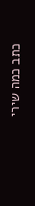כתב כמה שירי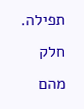תפילה. חלק מהם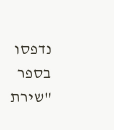נדפסו בספר "שירת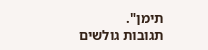תימן".
תגובות גולשים